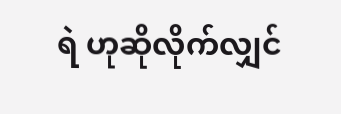ရဲ ဟုဆိုလိုက်လျှင်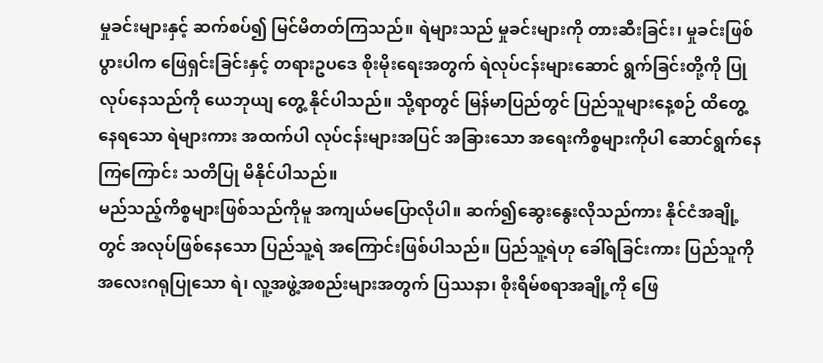မှုခင်းများနှင့် ဆက်စပ်၍ မြင်မိတတ်ကြသည်။ ရဲများသည် မှုခင်းများကို တားဆီးခြင်း၊ မှုခင်းဖြစ်ပွားပါက ဖြေရှင်းခြင်းနှင့် တရားဥပဒေ စိုးမိုးရေးအတွက် ရဲလုပ်ငန်းများဆောင် ရွက်ခြင်းတို့ကို ပြုလုပ်နေသည်ကို ယေဘုယျ တွေ့ နိုင်ပါသည်။ သို့ရာတွင် မြန်မာပြည်တွင် ပြည်သူများနေ့စဉ် ထိတွေ့နေရသော ရဲများကား အထက်ပါ လုပ်ငန်းများအပြင် အခြားသော အရေးကိစ္စများကိုပါ ဆောင်ရွက်နေကြကြောင်း သတိပြု မိနိုင်ပါသည်။
မည်သည့်ကိစ္စများဖြစ်သည်ကိုမူ အကျယ်မပြောလိုပါ။ ဆက်၍ဆွေးနွေးလိုသည်ကား နိုင်ငံအချို့တွင် အလုပ်ဖြစ်နေသော ပြည်သူ့ရဲ အကြောင်းဖြစ်ပါသည်။ ပြည်သူ့ရဲဟု ခေါ်ရခြင်းကား ပြည်သူကို အလေးဂရုပြုသော ရဲ၊ လူ့အဖွဲ့အစည်းများအတွက် ပြဿနာ၊ စိုးရိမ်စရာအချို့ကို ဖြေ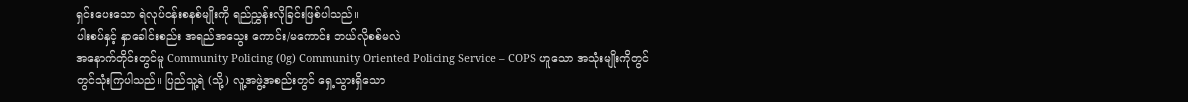ရှင်းပေးသော ရဲလုပ်ငန်းစနစ်မျိုးကို ရည်ညွှန်းလိုခြင်းဖြစ်ပါသည်။
ပါးစပ်နှင့် နှာခေါင်းစည်း အရည်အသွေး ကောင်း/မကောင်း ဘယ်လိုစစ်မလဲ
အနောက်တိုင်းတွင်မူ Community Policing (0g) Community Oriented Policing Service – COPS ဟူသော အသုံးမျိုးကိုတွင် တွင်သုံးကြပါသည်။ ပြည်သူ့ရဲ (သို့) လူ့အဖွဲ့အစည်းတွင် ရှေ့သွားရှိသော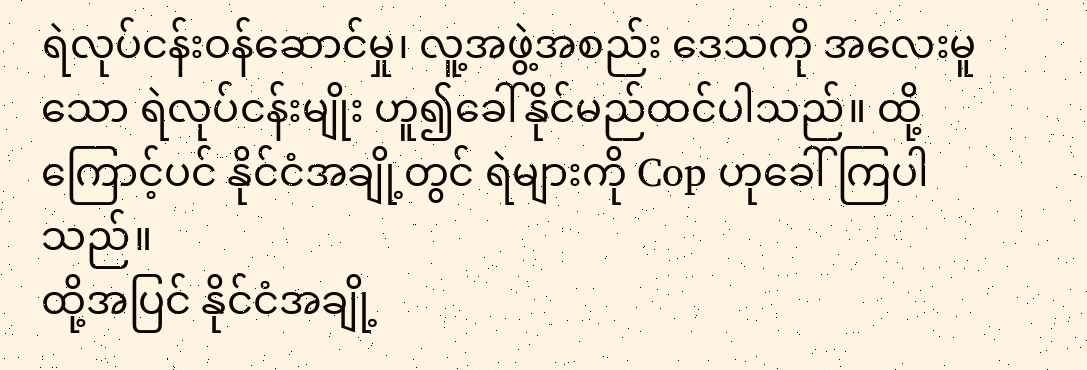ရဲလုပ်ငန်းဝန်ဆောင်မှု၊ လူ့အဖွဲ့အစည်း ဒေသကို အလေးမူသော ရဲလုပ်ငန်းမျိုး ဟူ၍ခေါ်နိုင်မည်ထင်ပါသည်။ ထို့ကြောင့်ပင် နိုင်ငံအချို့တွင် ရဲများကို Cop ဟုခေါ်ကြပါသည်။
ထို့အပြင် နိုင်ငံအချို့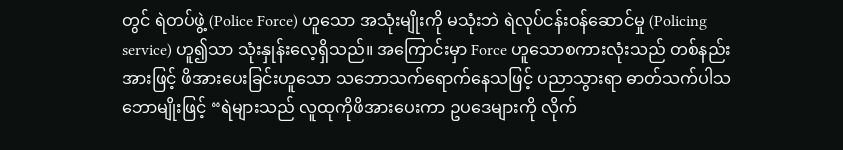တွင် ရဲတပ်ဖွဲ့ (Police Force) ဟူသော အသုံးမျိုးကို မသုံးဘဲ ရဲလုပ်ငန်းဝန်ဆောင်မှု (Policing service) ဟူ၍သာ သုံးနှုန်းလေ့ရှိသည်။ အကြောင်းမှာ Force ဟူသောစကားလုံးသည် တစ်နည်းအားဖြင့် ဖိအားပေးခြင်းဟူသော သဘောသက်ရောက်နေသဖြင့် ပညာသွားရာ ဓာတ်သက်ပါသဘောမျိုးဖြင့် “ရဲများသည် လူထုကိုဖိအားပေးကာ ဥပဒေများကို လိုက်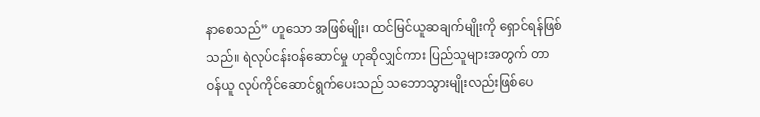နာစေသည်” ဟူသော အဖြစ်မျိုး၊ ထင်မြင်ယူဆချက်မျိုးကို ရှောင်ရန်ဖြစ်သည်။ ရဲလုပ်ငန်းဝန်ဆောင်မှု ဟုဆိုလျှင်ကား ပြည်သူများအတွက် တာဝန်ယူ လုပ်ကိုင်ဆောင်ရွက်ပေးသည် သဘောသွားမျိုးလည်းဖြစ်ပေ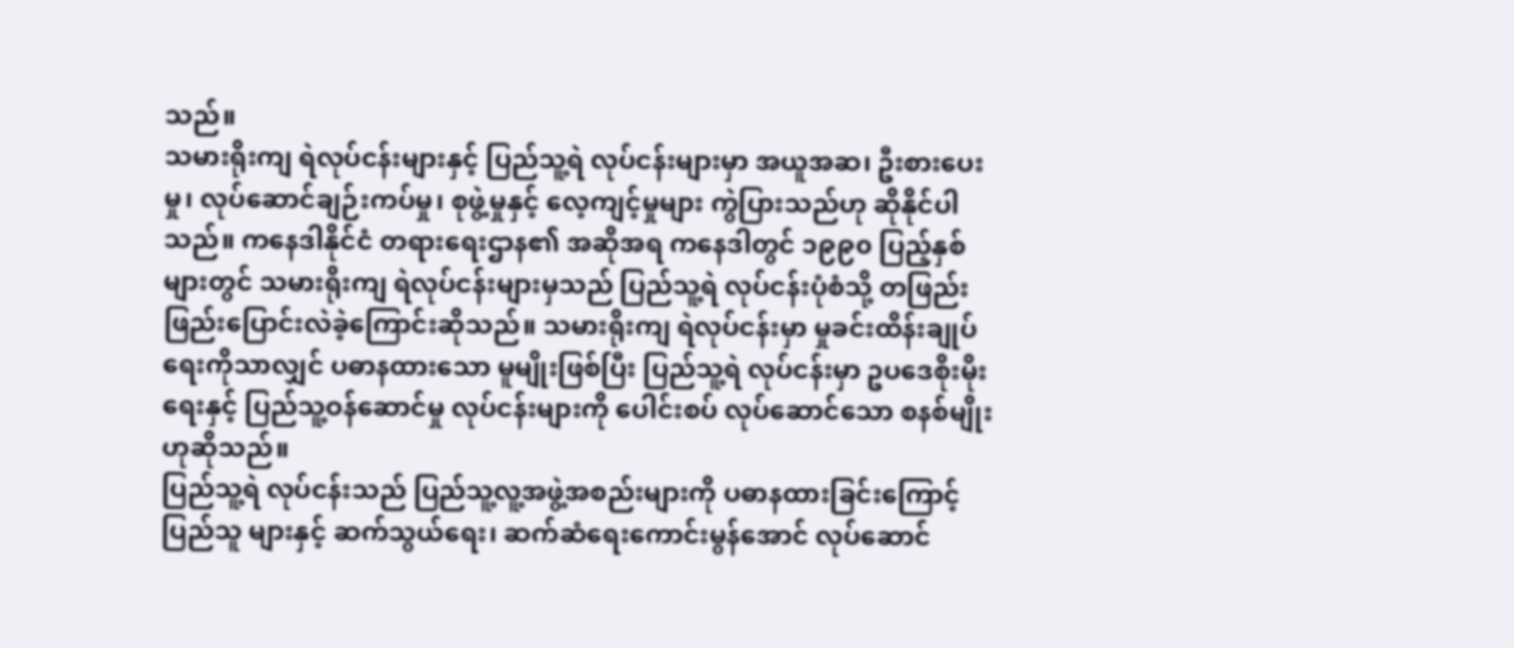သည်။
သမားရိုးကျ ရဲလုပ်ငန်းများနှင့် ပြည်သူ့ရဲ လုပ်ငန်းများမှာ အယူအဆ၊ ဦးစားပေးမှု၊ လုပ်ဆောင်ချဉ်းကပ်မှု၊ စုဖွဲ့မှုနှင့် လေ့ကျင့်မှုများ ကွဲပြားသည်ဟု ဆိုနိုင်ပါသည်။ ကနေဒါနိုင်ငံ တရားရေးဌာန၏ အဆိုအရ ကနေဒါတွင် ၁၉၉၀ ပြည့်နှစ်များတွင် သမားရိုးကျ ရဲလုပ်ငန်းများမှသည် ပြည်သူ့ရဲ လုပ်ငန်းပုံစံသို့ တဖြည်းဖြည်းပြောင်းလဲခဲ့ကြောင်းဆိုသည်။ သမားရိုးကျ ရဲလုပ်ငန်းမှာ မှုခင်းထိန်းချုပ်ရေးကိုသာလျှင် ပဓာနထားသော မူမျိုးဖြစ်ပြီး ပြည်သူ့ရဲ လုပ်ငန်းမှာ ဥပဒေစိုးမိုးရေးနှင့် ပြည်သူ့ဝန်ဆောင်မှု လုပ်ငန်းများကို ပေါင်းစပ် လုပ်ဆောင်သော စနစ်မျိုးဟုဆိုသည်။
ပြည်သူ့ရဲ လုပ်ငန်းသည် ပြည်သူ့လူ့အဖွဲ့အစည်းများကို ပဓာနထားခြင်းကြောင့် ပြည်သူ များနှင့် ဆက်သွယ်ရေး၊ ဆက်ဆံရေးကောင်းမွန်အောင် လုပ်ဆောင်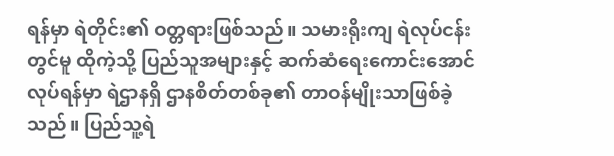ရန်မှာ ရဲတိုင်း၏ ဝတ္တရားဖြစ်သည်။ သမားရိုးကျ ရဲလုပ်ငန်းတွင်မူ ထိုကဲ့သို့ ပြည်သူအများနှင့် ဆက်ဆံရေးကောင်းအောင်လုပ်ရန်မှာ ရဲဌာနရှိ ဌာနစိတ်တစ်ခု၏ တာဝန်မျိုးသာဖြစ်ခဲ့သည်။ ပြည်သူ့ရဲ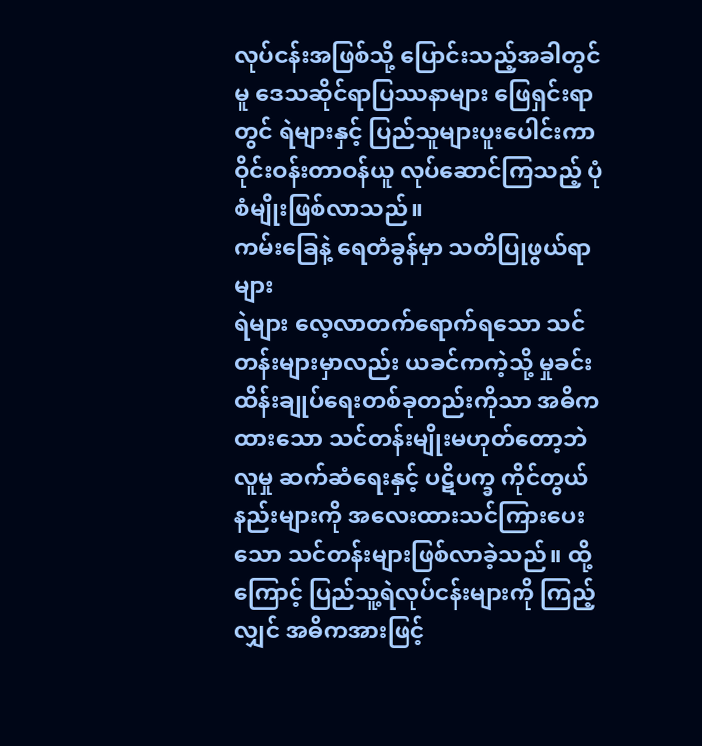လုပ်ငန်းအဖြစ်သို့ ပြောင်းသည့်အခါတွင်မူ ဒေသဆိုင်ရာပြဿနာများ ဖြေရှင်းရာတွင် ရဲများနှင့် ပြည်သူများပူးပေါင်းကာ ဝိုင်းဝန်းတာဝန်ယူ လုပ်ဆောင်ကြသည့် ပုံစံမျိုးဖြစ်လာသည်။
ကမ်းခြေနဲ့ ရေတံခွန်မှာ သတိပြုဖွယ်ရာများ
ရဲများ လေ့လာတက်ရောက်ရသော သင်တန်းများမှာလည်း ယခင်ကကဲ့သို့ မှုခင်းထိန်းချုပ်ရေးတစ်ခုတည်းကိုသာ အဓိကထားသော သင်တန်းမျိုးမဟုတ်တော့ဘဲ လူမှု ဆက်ဆံရေးနှင့် ပဋိပက္ခ ကိုင်တွယ်နည်းများကို အလေးထားသင်ကြားပေးသော သင်တန်းများဖြစ်လာခဲ့သည်။ ထို့ကြောင့် ပြည်သူ့ရဲလုပ်ငန်းများကို ကြည့်လျှင် အဓိကအားဖြင့်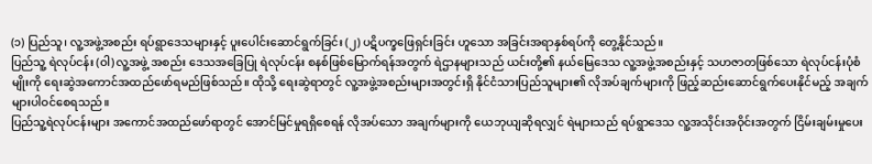(၁) ပြည်သူ၊ လူ့အဖွဲ့အစည်း ရပ်ရွာဒေသများနှင့် ပူးပေါင်းဆောင်ရွက်ခြင်း (၂) ပဋိပက္ခဖြေရှင်းခြင်း ဟူသော အခြင်းအရာနှစ်ရပ်ကို တွေ့နိုင်သည်။
ပြည်သူ့ ရဲလုပ်ငန်း (ဝါ) လူ့အဖွဲ့ အစည်း ဒေသအခြေပြု ရဲလုပ်ငန်း စနစ်ဖြစ်မြောက်ရန်အတွက် ရဲဌာနများသည် ယင်းတို့၏ နယ်မြေဒေသ လူ့အဖွဲ့အစည်းနှင့် သဟဇာတဖြစ်သော ရဲလုပ်ငန်းပုံစံမျိုးကို ရေးဆွဲအကောင်အထည်ဖော်ရမည်ဖြစ်သည်။ ထိုသို့ ရေးဆွဲရာတွင် လူ့အဖွဲ့အစည်းများအတွင်းရှိ နိုင်ငံသားပြည်သူများ၏ လိုအပ်ချက်များကို ဖြည့်ဆည်းဆောင်ရွက်ပေးနိုင်မည့် အချက်များပါဝင်စေရသည်။
ပြည်သူ့ရဲလုပ်ငန်းများ အကောင်အထည်ဖော်ရာတွင် အောင်မြင်မှုရရှိစေရန် လိုအပ်သော အချက်များကို ယေဘုယျဆိုရလျှင် ရဲများသည် ရပ်ရွာဒေသ လူ့အသိုင်းအဝိုင်းအတွက် ငြိမ်းချမ်းမှုပေး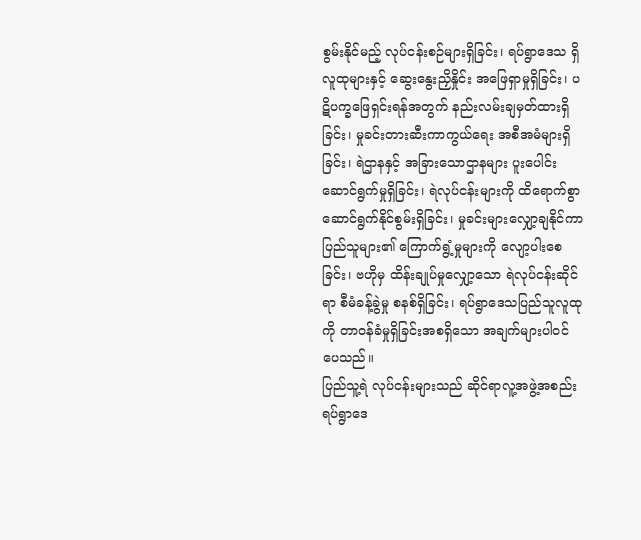စွမ်းနိုင်မည့် လုပ်ငန်းစဉ်များရှိခြင်း၊ ရပ်ရွာဒေသ ရှိလူထုများနှင့် ဆွေးနွေးညှိနှိုင်း အဖြေရှာမှုရှိခြင်း၊ ပဋိပက္ခဖြေရှင်းရန်အတွက် နည်းလမ်းချမှတ်ထားရှိခြင်း၊ မှုခင်းတားဆီးကာကွယ်ရေး အစီအမံများရှိခြင်း၊ ရဲဌာနနှင့် အခြားသောဌာနများ ပူးပေါင်းဆောင်ရွက်မှုရှိခြင်း၊ ရဲလုပ်ငန်းများကို ထိရောက်စွာ ဆောင်ရွက်နိုင်စွမ်းရှိခြင်း၊ မှုခင်းများလျှော့ချနိုင်ကာ ပြည်သူများ၏ ကြောက်ရွံ့မှုများကို လျော့ပါးစေခြင်း၊ ဗဟိုမှ ထိန်းချုပ်မှုလျှော့သော ရဲလုပ်ငန်းဆိုင်ရာ စီမံခန့်ခွဲမှု စနစ်ရှိခြင်း၊ ရပ်ရွာဒေသပြည်သူလူထုကို တာဝန်ခံမှုရှိခြင်းအစရှိသော အချက်များပါဝင်ပေသည်။
ပြည်သူ့ရဲ လုပ်ငန်းများသည် ဆိုင်ရာလူ့အဖွဲ့အစည်း ရပ်ရွာဒေ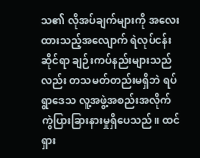သ၏ လိုအပ်ချက်များကို အလေးထားသည့်အလျောက် ရဲလုပ်ငန်းဆိုင်ရာ ချဉ်းကပ်နည်းများသည်လည်း တသမတ်တည်းမရှိဘဲ ရပ်ရွာဒေသ လူ့အဖွဲ့အစည်းအလိုက် ကွဲပြားခြားနားမှုရှိပေသည်။ ထင်ရှား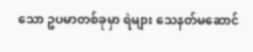သော ဥပမာတစ်ခုမှာ ရဲများ သေနတ်မဆောင်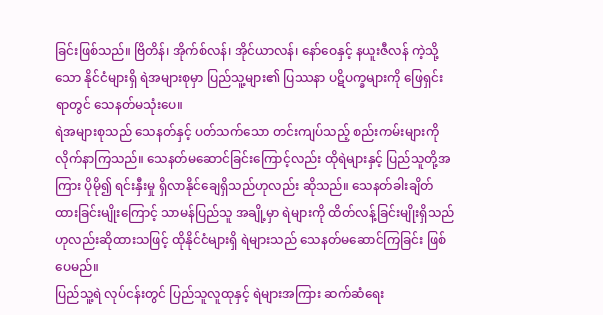ခြင်းဖြစ်သည်။ ဗြိတိန်၊ အိုက်စ်လန်၊ အိုင်ယာလန်၊ နော်ဝေနှင့် နယူးဇီလန် ကဲ့သို့သော နိုင်ငံများရှိ ရဲအများစုမှာ ပြည်သူ့များ၏ ပြဿနာ ပဋိပက္ခများကို ဖြေရှင်းရာတွင် သေနတ်မသုံးပေ။
ရဲအများစုသည် သေနတ်နှင့် ပတ်သက်သော တင်းကျပ်သည့် စည်းကမ်းများကို လိုက်နာကြသည်။ သေနတ်မဆောင်ခြင်းကြောင့်လည်း ထိုရဲများနှင့် ပြည်သူတို့အကြား ပိုမို၍ ရင်းနှီးမှု ရှိလာနိုင်ချေရှိသည်ဟုလည်း ဆိုသည်။ သေနတ်ခါးချိတ်ထားခြင်းမျိုးကြောင့် သာမန်ပြည်သူ အချို့မှာ ရဲများကို ထိတ်လန့်ခြင်းမျိုးရှိသည်ဟုလည်းဆိုထားသဖြင့် ထိုနိုင်ငံများရှိ ရဲများသည် သေနတ်မဆောင်ကြခြင်း ဖြစ်ပေမည်။
ပြည်သူ့ရဲ လုပ်ငန်းတွင် ပြည်သူလူထုနှင့် ရဲများအကြား ဆက်ဆံရေး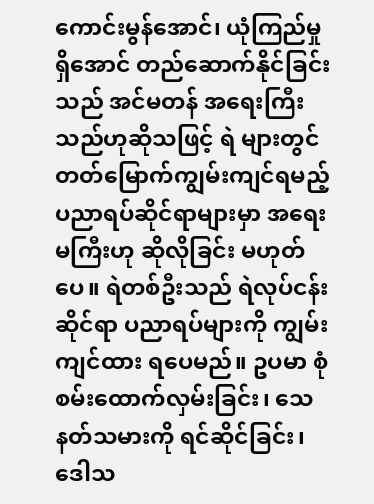ကောင်းမွန်အောင်၊ ယုံကြည်မှုရှိအောင် တည်ဆောက်နိုင်ခြင်းသည် အင်မတန် အရေးကြီးသည်ဟုဆိုသဖြင့် ရဲ များတွင် တတ်မြောက်ကျွမ်းကျင်ရမည့် ပညာရပ်ဆိုင်ရာများမှာ အရေးမကြီးဟု ဆိုလိုခြင်း မဟုတ်ပေ။ ရဲတစ်ဦးသည် ရဲလုပ်ငန်းဆိုင်ရာ ပညာရပ်များကို ကျွမ်းကျင်ထား ရပေမည်။ ဥပမာ စုံစမ်းထောက်လှမ်းခြင်း၊ သေနတ်သမားကို ရင်ဆိုင်ခြင်း၊ ဒေါသ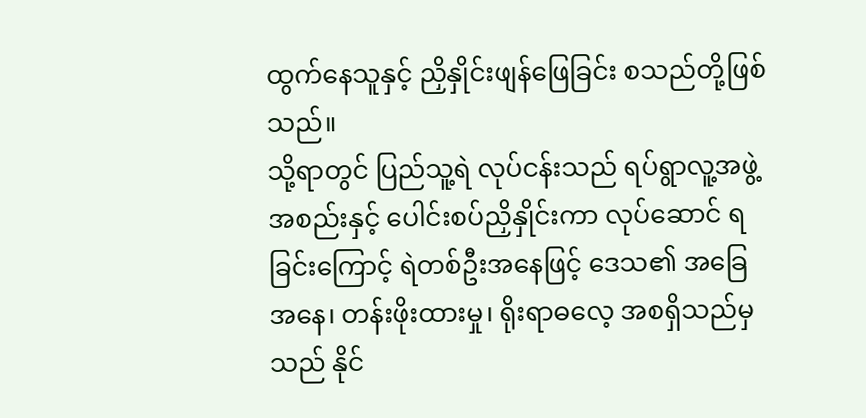ထွက်နေသူနှင့် ညှိနှိုင်းဖျန်ဖြေခြင်း စသည်တို့ဖြစ်သည်။
သို့ရာတွင် ပြည်သူ့ရဲ လုပ်ငန်းသည် ရပ်ရွာလူ့အဖွဲ့ အစည်းနှင့် ပေါင်းစပ်ညှိနှိုင်းကာ လုပ်ဆောင် ရခြင်းကြောင့် ရဲတစ်ဦးအနေဖြင့် ဒေသ၏ အခြေအနေ၊ တန်းဖိုးထားမှု၊ ရိုးရာဓလေ့ အစရှိသည်မှသည် နိုင်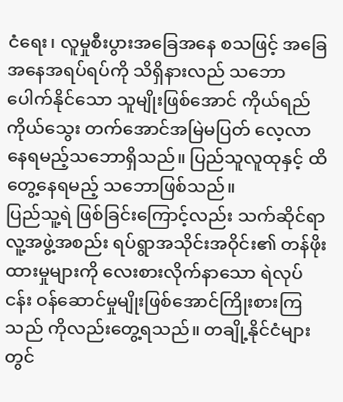ငံရေး၊ လူမှုစီးပွားအခြေအနေ စသဖြင့် အခြေအနေအရပ်ရပ်ကို သိရှိနားလည် သဘောပေါက်နိုင်သော သူမျိုးဖြစ်အောင် ကိုယ်ရည်ကိုယ်သွေး တက်အောင်အမြဲမပြတ် လေ့လာနေရမည့်သဘောရှိသည်။ ပြည်သူလူထုနှင့် ထိတွေ့နေရမည့် သဘောဖြစ်သည်။
ပြည်သူ့ရဲ ဖြစ်ခြင်းကြောင့်လည်း သက်ဆိုင်ရာလူ့အဖွဲ့အစည်း ရပ်ရွာအသိုင်းအဝိုင်း၏ တန်ဖိုးထားမှုများကို လေးစားလိုက်နာသော ရဲလုပ်ငန်း ဝန်ဆောင်မှုမျိုးဖြစ်အောင်ကြိုးစားကြသည် ကိုလည်းတွေ့ရသည်။ တချို့နိုင်ငံများတွင်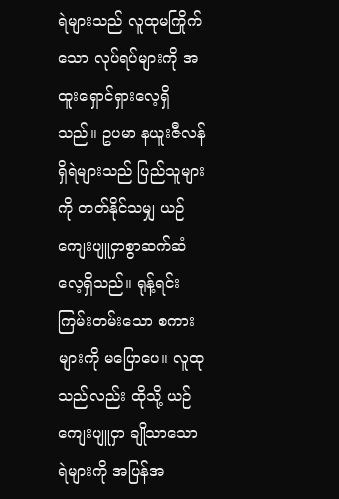ရဲများသည် လူထုမကြိုက်သော လုပ်ရပ်များကို အထူးရှောင်ရှားလေ့ရှိသည်။ ဥပမာ နယူးဇီလန်ရှိရဲများသည် ပြည်သူများကို တတ်နိုင်သမျှ ယဉ်ကျေးပျူငှာစွာဆက်ဆံလေ့ရှိသည်။ ရုန့်ရင်းကြမ်းတမ်းသော စကားများကို မပြောပေ။ လူထုသည်လည်း ထိုသို့ ယဉ်ကျေးပျူငှာ ချိုသာသော ရဲများကို အပြန်အ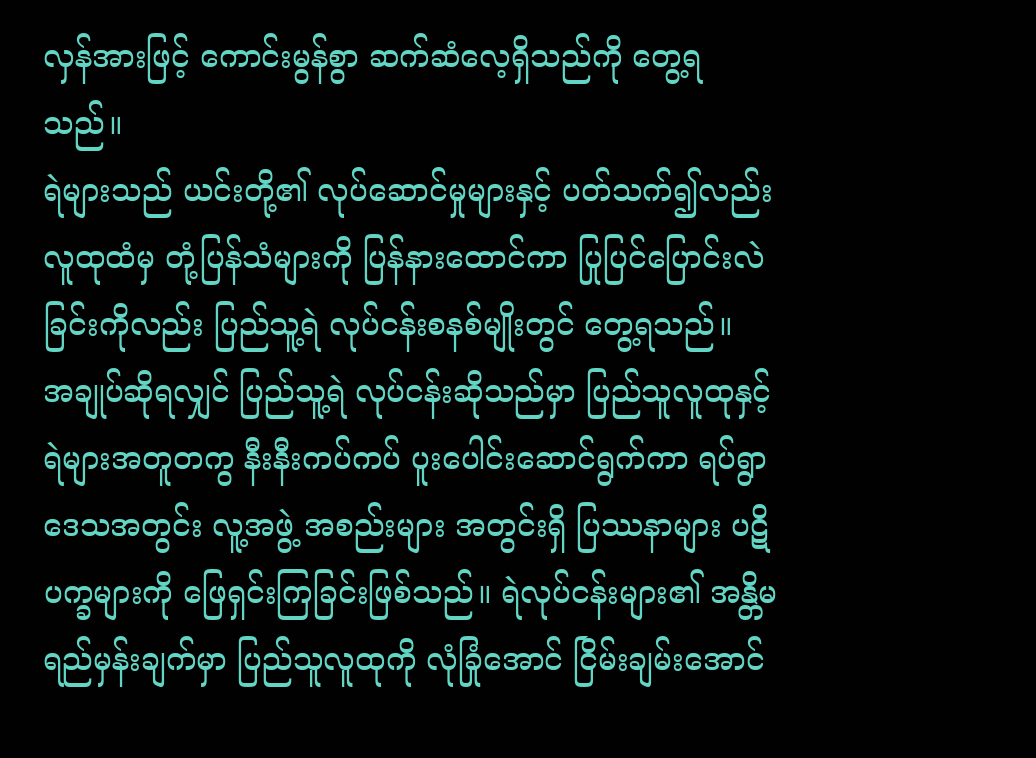လှန်အားဖြင့် ကောင်းမွန်စွာ ဆက်ဆံလေ့ရှိသည်ကို တွေ့ရသည်။
ရဲများသည် ယင်းတို့၏ လုပ်ဆောင်မှုများနှင့် ပတ်သက်၍လည်း လူထုထံမှ တုံ့ပြန်သံများကို ပြန်နားထောင်ကာ ပြုပြင်ပြောင်းလဲခြင်းကိုလည်း ပြည်သူ့ရဲ လုပ်ငန်းစနစ်မျိုးတွင် တွေ့ရသည်။
အချုပ်ဆိုရလျှင် ပြည်သူ့ရဲ လုပ်ငန်းဆိုသည်မှာ ပြည်သူလူထုနှင့် ရဲများအတူတကွ နီးနီးကပ်ကပ် ပူးပေါင်းဆောင်ရွက်ကာ ရပ်ရွာဒေသအတွင်း လူ့အဖွဲ့ အစည်းများ အတွင်းရှိ ပြဿနာများ ပဋိပက္ခများကို ဖြေရှင်းကြခြင်းဖြစ်သည်။ ရဲလုပ်ငန်းများ၏ အန္တိမ ရည်မှန်းချက်မှာ ပြည်သူလူထုကို လုံခြုံအောင် ငြိမ်းချမ်းအောင်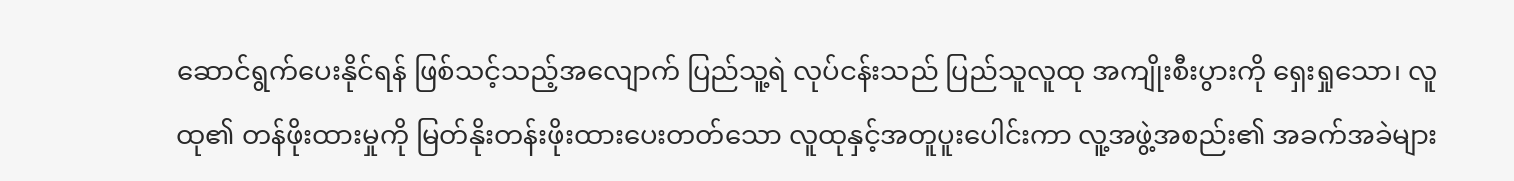ဆောင်ရွက်ပေးနိုင်ရန် ဖြစ်သင့်သည့်အလျောက် ပြည်သူ့ရဲ လုပ်ငန်းသည် ပြည်သူလူထု အကျိုးစီးပွားကို ရှေးရှုသော၊ လူထု၏ တန်ဖိုးထားမှုကို မြတ်နိုးတန်းဖိုးထားပေးတတ်သော လူထုနှင့်အတူပူးပေါင်းကာ လူ့အဖွဲ့အစည်း၏ အခက်အခဲများ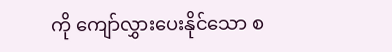ကို ကျော်လွှားပေးနိုင်သော စ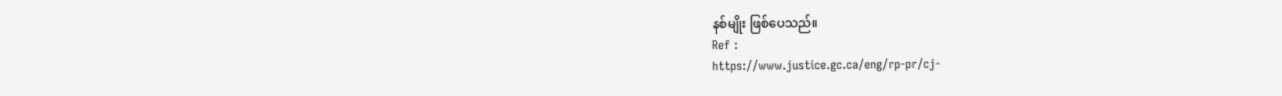နစ်မျိုး ဖြစ်ပေသည်။
Ref :
https://www.justice.gc.ca/eng/rp-pr/cj-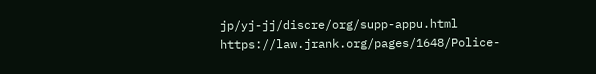jp/yj-jj/discre/org/supp-appu.html
https://law.jrank.org/pages/1648/Police-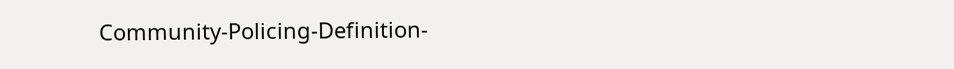Community-Policing-Definition-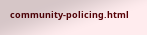community-policing.html